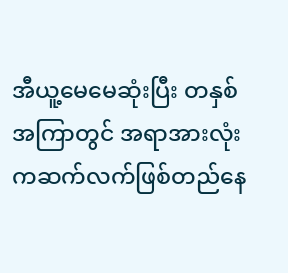အီယူ့မေမေဆုံးပြီး တနှစ်အကြာတွင် အရာအားလုံးကဆက်လက်ဖြစ်တည်နေ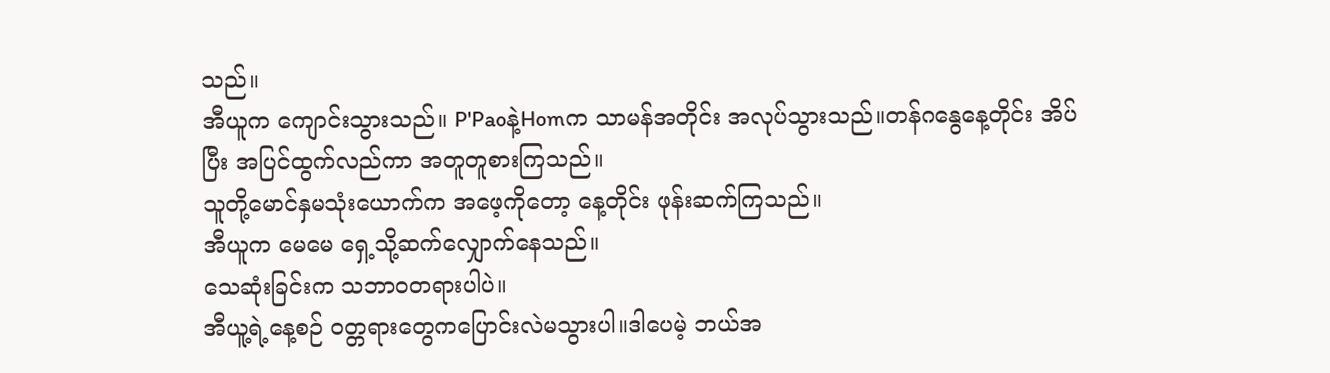သည်။
အီယူက ကျောင်းသွားသည်။ P'Paoနဲ့Homက သာမန်အတိုင်း အလုပ်သွားသည်။တန်ဂနွေနေ့တိုင်း အိပ်ပြီး အပြင်ထွက်လည်ကာ အတူတူစားကြသည်။
သူတို့မောင်နှမသုံးယောက်က အဖေ့ကိုတော့ နေ့တိုင်း ဖုန်းဆက်ကြသည်။
အီယူက မေမေ ရှေ့သို့ဆက်လျှောက်နေသည်။
သေဆုံးခြင်းက သဘာဝတရားပါပဲ။
အီယူ့ရဲ့နေ့စဉ် ဝတ္တရားတွေကပြောင်းလဲမသွားပါ။ဒါပေမဲ့ ဘယ်အ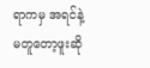ရာကမှ အရင်နဲ့မတူတော့ဖူးဆို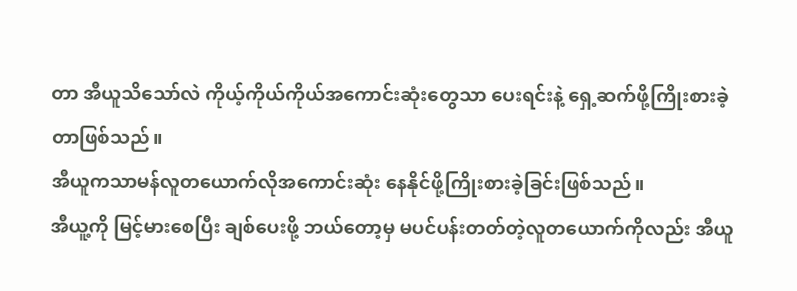တာ အီယူသိသော်လဲ ကိုယ့်ကိုယ်ကိုယ်အကောင်းဆုံးတွေသာ ပေးရင်းနဲ့ ရှေ့ဆက်ဖို့ကြိုးစားခဲ့တာဖြစ်သည်။
အီယူကသာမန်လူတယောက်လိုအကောင်းဆုံး နေနိုင်ဖို့ကြိုးစားခဲ့ခြင်းဖြစ်သည်။
အီယူ့ကို မြင့်မားစေပြီး ချစ်ပေးဖို့ ဘယ်တော့မှ မပင်ပန်းတတ်တဲ့လူတယောက်ကိုလည်း အီယူ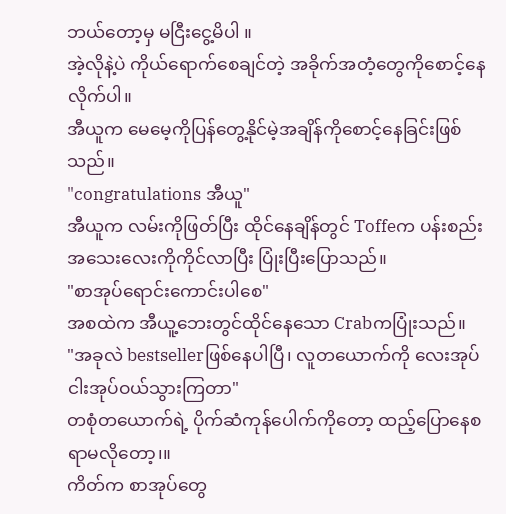ဘယ်တော့မှ မငြီးငွေ့မိပါ ။
အဲ့လိုနဲ့ပဲ ကိုယ်ရောက်စေချင်တဲ့ အခိုက်အတံ့တွေကိုစောင့်နေလိုက်ပါ။
အီယူက မေမေ့ကိုပြန်တွေ့နိုင်မဲ့အချိန်ကိုစောင့်နေခြင်းဖြစ်သည်။
"congratulations အီယူ"
အီယူက လမ်းကိုဖြတ်ပြီး ထိုင်နေချိန်တွင် Toffeက ပန်းစည်းအသေးလေးကိုကိုင်လာပြီး ပြုံးပြီးပြောသည်။
"စာအုပ်ရောင်းကောင်းပါစေ"
အစထဲက အီယူ့ဘေးတွင်ထိုင်နေသော Crabကပြုံးသည်။
"အခုလဲ bestsellerဖြစ်နေပါပြီ၊ လူတယောက်ကို လေးအုပ် ငါးအုပ်ဝယ်သွားကြတာ"
တစုံတယောက်ရဲ့ ပိုက်ဆံကုန်ပေါက်ကိုတော့ ထည့်ပြောနေစရာမလိုတော့၊။
ကိတ်က စာအုပ်တွေ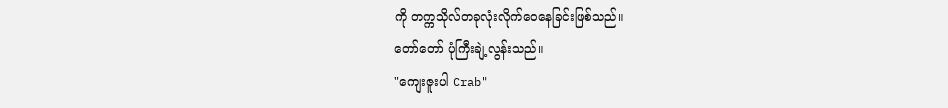ကို တက္ကသိုလ်တခုလုံးလိုက်ဝေနေခြင်းဖြစ်သည်။
တော်တော် ပုံကြီးချဲ့လွန်းသည်။
"ကျေးဇူးပါ Crab"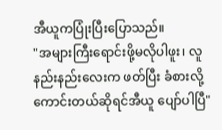အီယူကပြုံးပြီးပြောသည်။
"အများကြီးရောင်းဖို့မလိုပါဖူး၊ လူနည်းနည်းလေးက ဖတ်ပြီး ခံစားလို့ကောင်းတယ်ဆိုရင်အီယူ ပျော်ပါပြီ"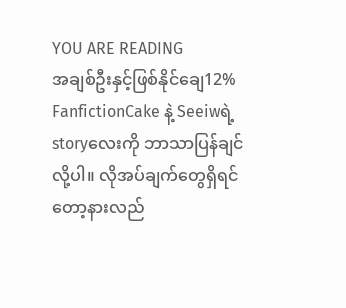YOU ARE READING
အချစ်ဦးနှင့်ဖြစ်နိုင်ချေ12%
FanfictionCake နဲ့ Seeiwရဲ့ storyလေးကို ဘာသာပြန်ချင်လို့ပါ။ လိုအပ်ချက်တွေရှိရင်တော့နားလည်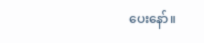ပေးနော်။